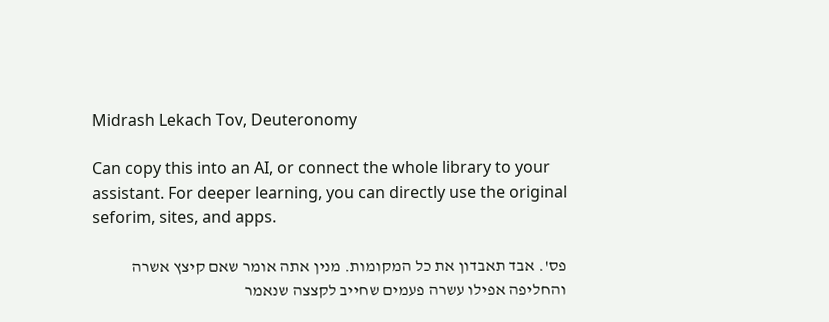Midrash Lekach Tov, Deuteronomy

Can copy this into an AI, or connect the whole library to your assistant. For deeper learning, you can directly use the original seforim, sites, and apps.

פס'. אבד תאבדון את כל המקומות. מנין אתה אומר שאם קיצץ אשרה והחליפה אפילו עשרה פעמים שחייב לקצצה שנאמר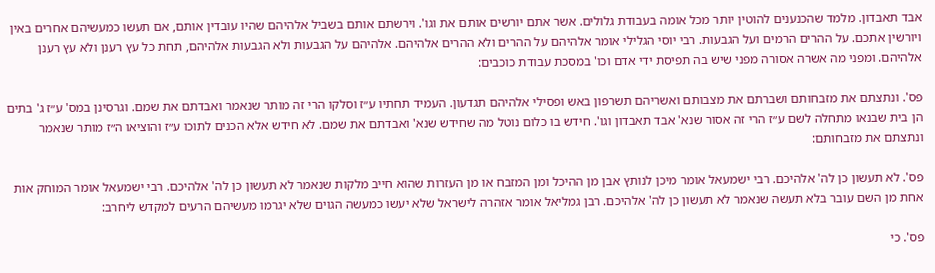אבד תאבדון. מלמד שהכנענים להוטין יותר מכל אומה בעבודת גלולים. אשר אתם יורשים אותם את וגו'. וירשתם אותם בשביל אלהיהם שהיו עובדין אותם, אם תעשו כמעשיהם אחרים באין ויורשין אתכם. על ההרים הרמים ועל הגבעות. רבי יוסי הגלילי אומר אלהיהם על ההרים ולא ההרים אלהיהם. אלהיהם על הגבעות ולא הגבעות אלהיהם, תחת כל עץ רענן ולא עץ רענן אלהיהם. ומפני מה אשרה אסורה מפני שיש בה תפיסת ידי אדם וכו' במסכת עבודת כוכבים:

פס'. ונתצתם את מזבחותם ושברתם את מצבותם ואשריהם תשרפון באש ופסילי אלהיהם תגדעון. העמיד תחתיו ע״ז וסלקו הרי זה מותר שנאמר ואבדתם את שמם. וגרסינן במס' ע״ז ג' בתים הן בית שבנאו מתחלה לשם ע״ז הרי זה אסור שנא' אבד תאבדון וגו'. חידש בו כלום נוטל מה שחידש שנא' ואבדתם את שמם. לא חידש אלא הכנים לתוכו ע״ז והוציאו ה״ז מותר שנאמר ונתצתם את מזבחותם:

פס'. לא תעשון כן לה' אלהיכם. רבי ישמעאל אומר מיכן לנותץ אבן מן ההיכל ומן המזבח או מן העזרות שהוא חייב מלקות שנאמר לא תעשון כן לה' אלהיכם. רבי ישמעאל אומר המוחק אות אחת מן השם עובר בלא תעשה שנאמר לא תעשון כן לה' אלהיכם. רבן גמליאל אומר אזהרה לישראל שלא יעשו כמעשה הגוים שלא יגרמו מעשיהם הרעים למקדש ליחרב:

פס'. כי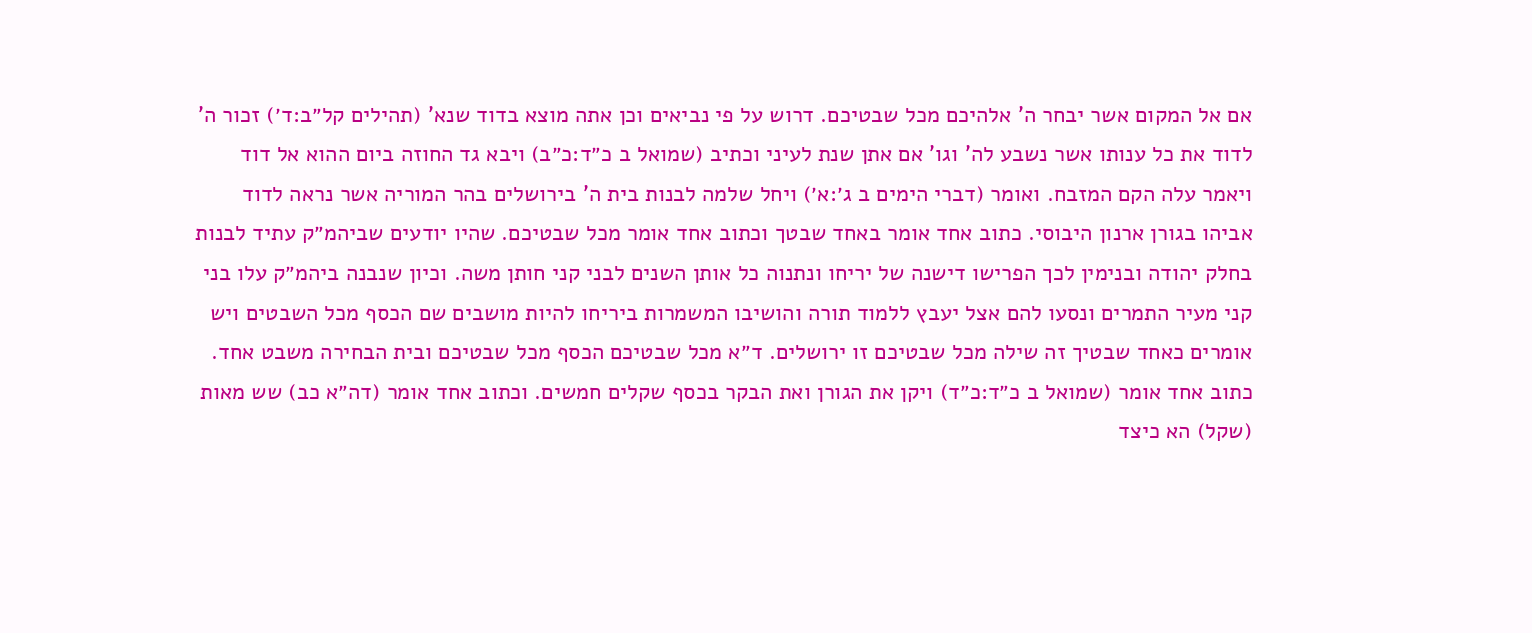אם אל המקום אשר יבחר ה' אלהיכם מכל שבטיכם. דרוש על פי נביאים וכן אתה מוצא בדוד שנא' (תהילים קל״ב:ד׳) זכור ה' לדוד את כל ענותו אשר נשבע לה' וגו' אם אתן שנת לעיני וכתיב (שמואל ב כ״ד:כ״ב) ויבא גד החוזה ביום ההוא אל דוד ויאמר עלה הקם המזבח. ואומר (דברי הימים ב ג׳:א׳) ויחל שלמה לבנות בית ה' בירושלים בהר המוריה אשר נראה לדוד אביהו בגורן ארנון היבוסי. כתוב אחד אומר באחד שבטך וכתוב אחד אומר מכל שבטיכם. שהיו יודעים שביהמ״ק עתיד לבנות בחלק יהודה ובנימין לכך הפרישו דישנה של יריחו ונתנוה כל אותן השנים לבני קני חותן משה. וכיון שנבנה ביהמ״ק עלו בני קני מעיר התמרים ונסעו להם אצל יעבץ ללמוד תורה והושיבו המשמרות ביריחו להיות מושבים שם הכסף מכל השבטים ויש אומרים כאחד שבטיך זה שילה מכל שבטיכם זו ירושלים. ד״א מכל שבטיכם הכסף מכל שבטיכם ובית הבחירה משבט אחד. כתוב אחד אומר (שמואל ב כ״ד:כ״ד) ויקן את הגורן ואת הבקר בכסף שקלים חמשים. וכתוב אחד אומר (דה״א כב) שש מאות (שקל) הא כיצד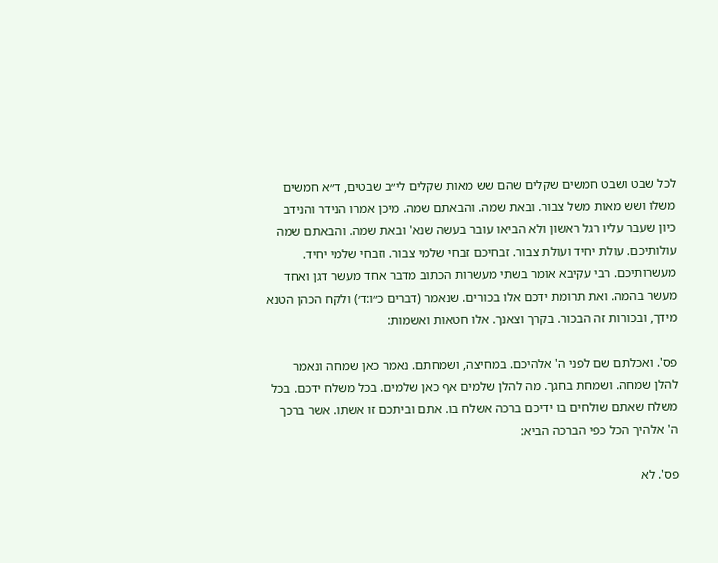לכל שבט ושבט חמשים שקלים שהם שש מאות שקלים לי״ב שבטים, ד״א חמשים משלו ושש מאות משל צבור. ובאת שמה. והבאתם שמה. מיכן אמרו הנידר והנידב כיון שעבר עליו רגל ראשון ולא הביאו עובר בעשה שנא' ובאת שמה. והבאתם שמה עולותיכם. עולת יחיד ועולת צבור. זבחיכם זבחי שלמי צבור. וזבחי שלמי יחיד. מעשרותיכם. רבי עקיבא אומר בשתי מעשרות הכתוב מדבר אחד מעשר דגן ואחד מעשר בהמה. ואת תרומת ידכם אלו בכורים. שנאמר (דברים כ״ו:ד׳) ולקח הכהן הטנא מידך, ובכורות זה הבכור. בקרך וצאנך. אלו חטאות ואשמות:

פס'. ואכלתם שם לפני ה' אלהיכם. במחיצה, ושמחתם. נאמר כאן שמחה ונאמר להלן שמחה. ושמחת בחגך. מה להלן שלמים אף כאן שלמים. בכל משלח ידכם. בכל משלח שאתם שולחים בו ידיכם ברכה אשלח בו. אתם וביתכם זו אשתו. אשר ברכך ה' אלהיך הכל כפי הברכה הביא:

פס'. לא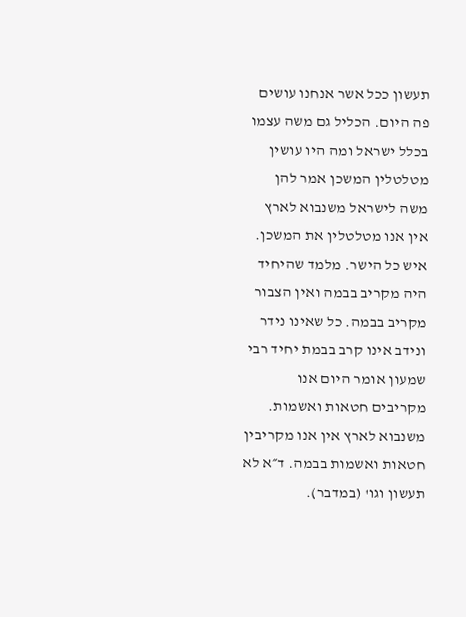תעשון ככל אשר אנחנו עושים פה היום. הכליל גם משה עצמו בכלל ישראל ומה היו עושין מטלטלין המשכן אמר להן משה לישראל משנבוא לארץ אין אנו מטלטלין את המשכן. איש כל הישר. מלמד שהיחיד היה מקריב בבמה ואין הצבור מקריב בבמה. כל שאינו נידר ונידב אינו קרב בבמת יחיד רבי שמעון אומר היום אנו מקריבים חטאות ואשמות. משנבוא לארץ אין אנו מקריבין חטאות ואשמות בבמה. ד״א לא תעשון וגו' (במדבר).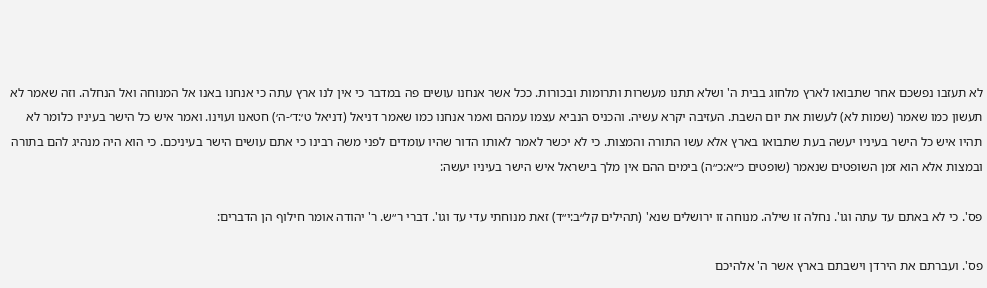לא תעזבו נפשכם אחר שתבואו לארץ מלחוג בבית ה' ושלא תתנו מעשרות ותרומות ובכורות. ככל אשר אנחנו עושים פה במדבר כי אין לנו ארץ עתה כי אנחנו באנו אל המנוחה ואל הנחלה. וזה שאמר לא תעשון כמו שאמר (שמות לא) לעשות את יום השבת. העזיבה יקרא עשיה. והכניס הנביא עצמו עמהם ואמר אנחנו כמו שאמר דניאל (דניאל ט׳:ד׳-ה׳) חטאנו ועוינו. ואמר איש כל הישר בעיניו כלומר לא תהיו איש כל הישר בעיניו יעשה בעת שתבואו בארץ אלא עשו התורה והמצות. כי לא יכשר לאמר לאותו הדור שהיו עומדים לפני משה רבינו כי אתם עושים הישר בעיניכם. כי הוא היה מנהיג להם בתורה ובמצות אלא הוא זמן השופטים שנאמר (שופטים כ״א:כ״ה) בימים ההם אין מלך בישראל איש הישר בעיניו יעשה:

פס'. כי לא באתם עד עתה וגו'. נחלה זו שילה. מנוחה זו ירושלים שנא' (תהילים קל״ב:י״ד) זאת מנוחתי עדי עד וגו'. דברי ר״ש. ר' יהודה אומר חילוף הן הדברים:

פס'. ועברתם את הירדן וישבתם בארץ אשר ה' אלהיכם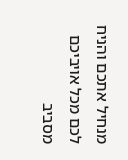מנחיל אתכם והניח לכם מכל אויביכם מסביב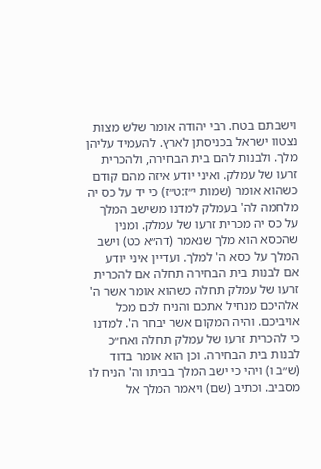וישבתם בטח. רבי יהודה אומר שלש מצות נצטוו ישראל בכניסתן לארץ. להעמיד עליהן מלך. ולבנות להם בית הבחירה, ולהכרית זרעו של עמלק. ואיני יודע איזה מהם קודם כשהוא אומר (שמות י״ז:ט״ז) כי יד על כס יה מלחמה לה' בעמלק למדנו משישב המלך על כס יה מכרית זרעו של עמלק. ומנין שהכסא הוא מלך שנאמר (דה״א כט) וישב המלך על כסא ה' למלך. ועדיין איני יודע אם לבנות בית הבחירה תחלה אם להכרית זרעו של עמלק תחלה כשהוא אומר אשר ה' אלהיכם מנחיל אתכם והניח לכם מכל אויביכם. והיה המקום אשר יבחר ה'. למדנו כי להכרית זרעו של עמלק תחלה ואח״כ לבנות בית הבחירה. וכן הוא אומר בדוד (ש״ב ו) ויהי כי ישב המלך בביתו וה' הניח לו מסביב. וכתיב (שם) ויאמר המלך אל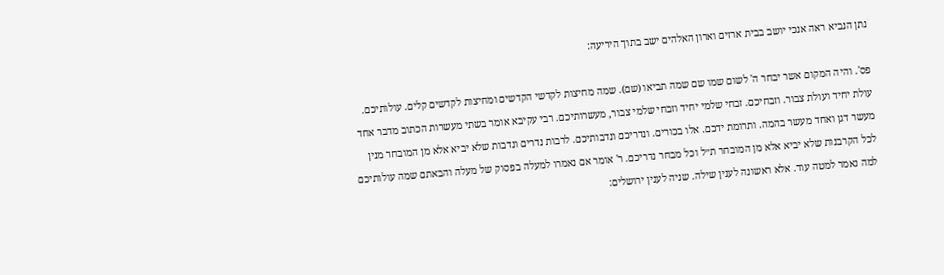נתן הנביא ראה אנכי יושב בבית ארזים וארון האלהים ישב בתוך היריעה:

פס'. והיה המקום אשר יבחר ה' לשום שמו שם שמה תביאו (שם). שמה מחיצות לקדשי הקדשים ומחיצות לקדשים קלים. עולותיכם. עולת יחיד ועולת צבור. וזבחיכם. זבחי שלמי יחיד וזבחי שלמי צבור, מעשרותיכם. רבי עקיבא אומר בשתי מעשרות הכתוב מדבר אחד מעשר דגן ואחד מעשר בהמה. ותרומת ידכם. אלו בכורים. ונדריכם ונדבותיכם. לרבות נדרים ונדבות שלא יביא אלא מן המובחר מנין לכל הקרבנות שלא יביא אלא מן המובחר ת״ל וכל מבחר נדריכם. ר' אומר אם נאמרו למעלה בפסוק של מעלה והבאתם שמה עולותיכם למה נאמר למטה עוד. אלא ראשונה לענין שילה. שניה לענין ירושלים: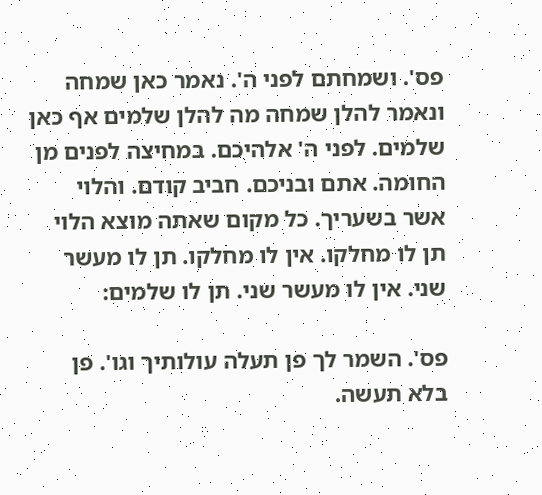פס'. ושמחתם לפני ה'. נאמר כאן שמחה ונאמר להלן שמחה מה להלן שלמים אף כאן שלמים. לפני ה' אלהיכם. במחיצה לפנים מן החומה. אתם ובניכם. חביב קודם. והלוי אשר בשעריך. כל מקום שאתה מוצא הלוי תן לו מחלקו. אין לו מחלקו. תן לו מעשר שני. אין לו מעשר שני. תן לו שלמים:

פס'. השמר לך פן תעלה עולותיך וגו'. פן בלא תעשה.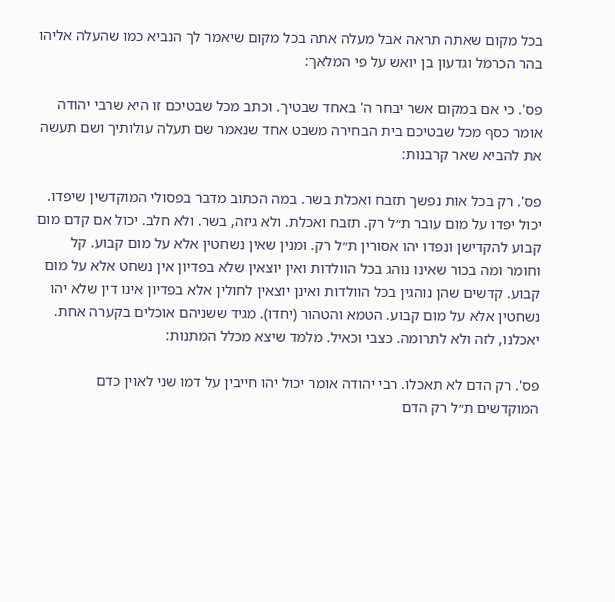בכל מקום שאתה תראה אבל מעלה אתה בכל מקום שיאמר לך הנביא כמו שהעלה אליהו בהר הכרמל וגדעון בן יואש על פי המלאך:

פס'. כי אם במקום אשר יבחר ה' באחד שבטיך. וכתב מכל שבטיכם זו היא שרבי יהודה אומר כסף מכל שבטיכם בית הבחירה משבט אחד שנאמר שם תעלה עולותיך ושם תעשה את להביא שאר קרבנות:

פס'. רק בכל אות נפשך תזבח ואכלת בשר. במה הכתוב מדבר בפסולי המוקדשין שיפדו. יכול יפדו על מום עובר ת״ל רק. תזבח ואכלת. ולא גיזה, בשר. ולא חלב. יכול אם קדם מום קבוע להקדישן ונפדו יהו אסורין ת״ל רק. ומנין שאין נשחטין אלא על מום קבוע. קל וחומר ומה בכור שאינו נוהג בכל הוולדות ואין יוצאין שלא בפדיון אין נשחט אלא על מום קבוע. קדשים שהן נוהגין בכל הוולדות ואינן יוצאין לחולין אלא בפדיון אינו דין שלא יהו נשחטין אלא על מום קבוע. הטמא והטהור (יחדו). מגיד ששניהם אוכלים בקערה אחת. יאכלנו, לזה ולא לתרומה. כצבי וכאיל. מלמד שיצא מכלל המתנות:

פס'. רק הדם לא תאכלו. רבי יהודה אומר יכול יהו חייבין על דמו שני לאוין כדם המוקדשים ת״ל רק הדם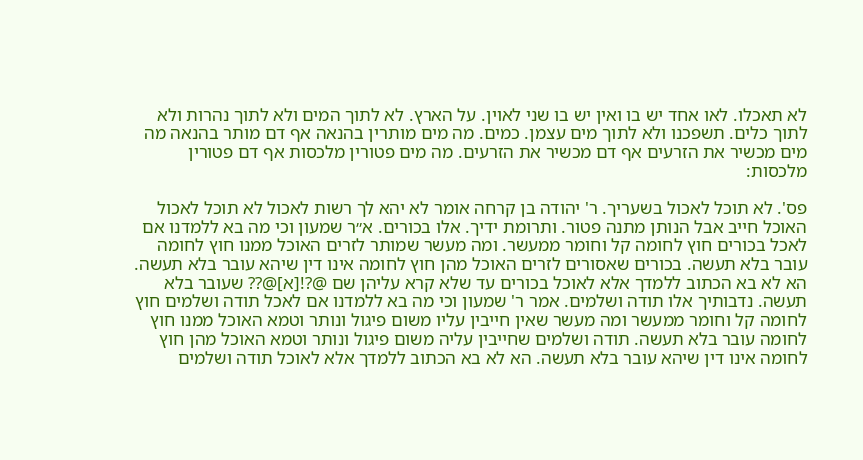לא תאכלו. לאו אחד יש בו ואין יש בו שני לאוין. על הארץ. לא לתוך המים ולא לתוך נהרות ולא לתוך כלים. תשפכנו ולא לתוך מים עצמן. כמים. מה מים מותרין בהנאה אף דם מותר בהנאה מה מים מכשיר את הזרעים אף דם מכשיר את הזרעים. מה מים פטורין מלכסות אף דם פטורין מלכסות:

פס'. לא תוכל לאכול בשעריך. ר' יהודה בן קרחה אומר לא יהא לך רשות לאכול לא תוכל לאכול האוכל חייב אבל הנותן מתנה פטור. ותרומת ידיך. אלו בכורים. א״ר שמעון וכי מה בא ללמדנו אם לאכל בכורים חוץ לחומה קל וחומר ממעשר. ומה מעשר שמותר לזרים האוכל ממנו חוץ לחומה עובר בלא תעשה. בכורים שאסורים לזרים האוכל מהן חוץ לחומה אינו דין שיהא עובר בלא תעשה. הא לא בא הכתוב ללמדך אלא לאוכל בכורים עד שלא קרא עליהן שם @?![א]@?? שעובר בלא תעשה. נדבותיך אלו תודה ושלמים. אמר ר' שמעון וכי מה בא ללמדנו אם לאכל תודה ושלמים חוץ לחומה קל וחומר ממעשר ומה מעשר שאין חייבין עליו משום פיגול ונותר וטמא האוכל ממנו חוץ לחומה עובר בלא תעשה. תודה ושלמים שחייבין עליה משום פיגול ונותר וטמא האוכל מהן חוץ לחומה אינו דין שיהא עובר בלא תעשה. הא לא בא הכתוב ללמדך אלא לאוכל תודה ושלמים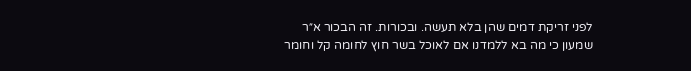לפני זריקת דמים שהן בלא תעשה. ובכורות. זה הבכור א״ר שמעון כי מה בא ללמדנו אם לאוכל בשר חוץ לחומה קל וחומר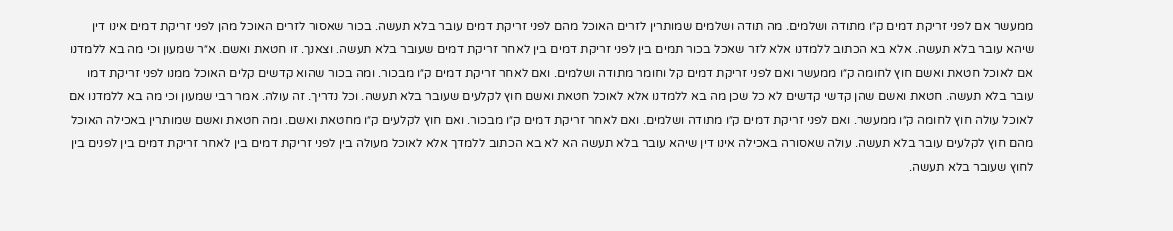ממעשר אם לפני זריקת דמים ק״ו מתודה ושלמים. מה תודה ושלמים שמותרין לזרים האוכל מהם לפני זריקת דמים עובר בלא תעשה. בכור שאסור לזרים האוכל מהן לפני זריקת דמים אינו דין שיהא עובר בלא תעשה. אלא בא הכתוב ללמדנו אלא לזר שאכל בכור תמים בין לפני זריקת דמים בין לאחר זריקת דמים שעובר בלא תעשה. וצאנך. זו חטאת ואשם. א״ר שמעון וכי מה בא ללמדנו אם לאוכל חטאת ואשם חוץ לחומה ק״ו ממעשר ואם לפני זריקת דמים קל וחומר מתודה ושלמים. ואם לאחר זריקת דמים ק״ו מבכור. ומה בכור שהוא קדשים קלים האוכל ממנו לפני זריקת דמו עובר בלא תעשה. חטאת ואשם שהן קדשי קדשים לא כל שכן מה בא ללמדנו אלא לאוכל חטאת ואשם חוץ לקלעים שעובר בלא תעשה. וכל נדריך. זה עולה. אמר רבי שמעון וכי מה בא ללמדנו אם לאוכל עולה חוץ לחומה ק״ו ממעשר. ואם לפני זריקת דמים ק״ו מתודה ושלמים. ואם לאחר זריקת דמים ק״ו מבכור. ואם חוץ לקלעים ק״ו מחטאת ואשם. ומה חטאת ואשם שמותרין באכילה האוכל מהם חוץ לקלעים עובר בלא תעשה. עולה שאסורה באכילה אינו דין שיהא עובר בלא תעשה הא לא בא הכתוב ללמדך אלא לאוכל מעולה בין לפני זריקת דמים בין לאחר זריקת דמים בין לפנים בין לחוץ שעובר בלא תעשה.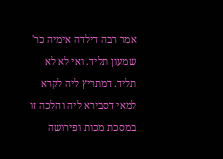אמר רבה דילדה אימיה כר' שמעון תליד. ואי לא לא תליד. דמתריץ ליה לקרא למאי דסבירא ליה והלכה זו במסכת מכות ופירושה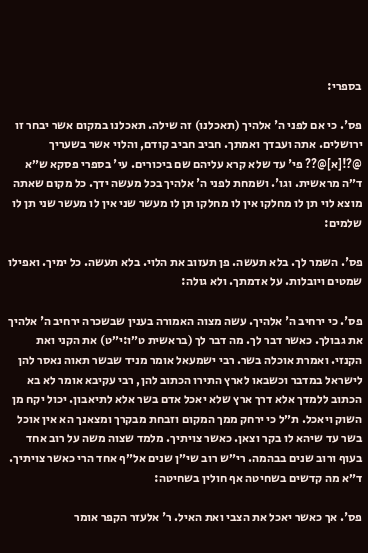בספרי:

פס'. כי אם לפני ה' אלהיך (תאכלנו) זה שילה. תאכלנו במקום אשר יבחר זו ירושלים. אתה ועבדך ואמתך. חביב חביב קודם, והלוי אשר בשעריך @?![א]@?? פי' עד שלא קרא עליהם שם ביכורים. עי' בספרי פסקא ש״א ד״ה מראשית. וגו'. ושמחת לפני ה' אלהיך בכל מעשה ידך. כל מקום שאתה מוצא לוי תן לו מחלקו אין לו מחלקו תן לו מעשר שני אין לו מעשר שני תן לו שלמים:

פס'. השמר לך. בלא תעשה. פן תעזוב את הלוי. בלא תעשה. כל ימיך. ואפילו שמטים ויובלות. על אדמתך. ולא גולה:

פס'. כי ירחיב ה' אלהיך. עשה מצוה האמורה בענין שבשכרה ירחיב ה' אלהיך את גבולך. כאשר דבר לך. מה דבר לך (בראשית ט״ו:י״ט) את הקני ואת הקנזי. ואמרת אוכלה בשר. רבי ישמעאל אומר מניד שבשר תאוה נאסר להן לישראל במדבר וכשבאו לארץ התירו הכתוב להן, רבי עקיבא אומר לא בא הכתוב ללמדך אלא דרך ארץ שלא יאכל אדם בשר אלא לתיאבון. יכול יקח מן השוק ויאכל. ת״ל כי ירחק ממך המקום וזבחת מבקרך ומצאנך הא אין אוכל בשר עד שיהא לו בקר וצאן. כאשר צויתיך. מלמד שצוה משה על רוב אחד בעוף ורוב שנים בבהמה. רי״ש רוב שי״ן שנים אל״ף אחד הרי כאשר צויתיך. ד״א מה קדשים בשחיטה אף חולין בשחיטה:

פס'. אך כאשר יאכל את הצבי ואת האיל. ר' אלעזר הקפר אומר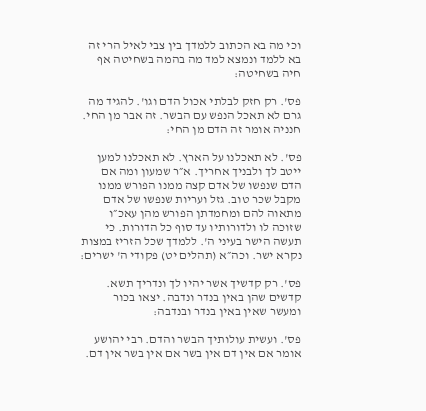וכי מה בא הכתוב ללמדך בין צבי לאיל הרי זה בא ללמד ונמצא למד מה בהמה בשחיטה אף חיה בשחיטה:

פס'. רק חזק לבלתי אכול הדם וגו'. להגיד מה גרם לא תאכל הנפש עם הבשר. זה אבר מן החי. חנניה אומר זה הדם מן החי:

פס'. לא תאכלנו על הארץ. לא תאכלנו למען ייטב לך ולבניך אחריך. א״ר שמעון ומה אם הדם שנפשו של אדם קצה ממנו הפורש ממנו מקבל שכר טוב. גזל ועריות שנפשו של אדם מתאוה להם ומחמדתן הפורש מהן עאכ״ו שזוכה לו ולדורותיו עד סוף כל הדורות. כי תעשה הישר בעיני ה'. ללמדך שכל הזריז במצות נקרא ישר. וכה״א (תהלים יט) פקודי ה' ישרים:

פס'. רק קדשיך אשר יהיו לך ונדריך תשא. קדשים שהן באין בנדר ונדבה. יצאו בכור ומעשר שאין באין בנדר ובנדבה:

פס'. ועשית עולותיך הבשר והדם. רבי יהושע אומר אם אין דם אין בשר אם אין בשר אין דם.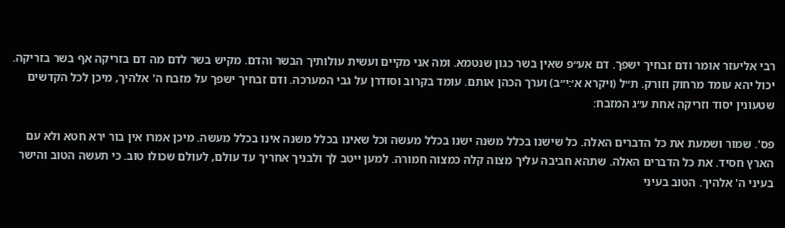רבי אליעזר אומר ודם זבחיך ישפך. דם אע״פ שאין בשר כגון שנטמא. ומה אני מקיים ועשית עולותיך הבשר והדם. מקיש בשר לדם מה דם בזריקה אף בשר בזריקה. יכול יהא עומד מרחוק וזורק. ת״ל (ויקרא א׳:י״ב) וערך הכהן אותם. עומד בקרוב וסודרן על גבי המערכה. ודם זבחיך ישפך על מזבח ה' אלהיך, מיכן לכל הקדשים שטעונין יסוד וזריקה אחת ע״ג המזבח:

פס'. שמור ושמעת את כל הדברים האלה. כל שישנו בכלל משנה ישנו בכלל מעשה וכל שאינו בכלל משנה אינו בכלל מעשה. מיכן אמרו אין בור ירא חטא ולא עם הארץ חסיד. את כל הדברים האלה. שתהא חביבה עליך מצוה קלה כמצוה חמורה. למען ייטב לך ולבניך אחריך עד עולם, לעולם שכולו טוב. כי תעשה הטוב והישר בעיני ה' אלהיך. הטוב בעיני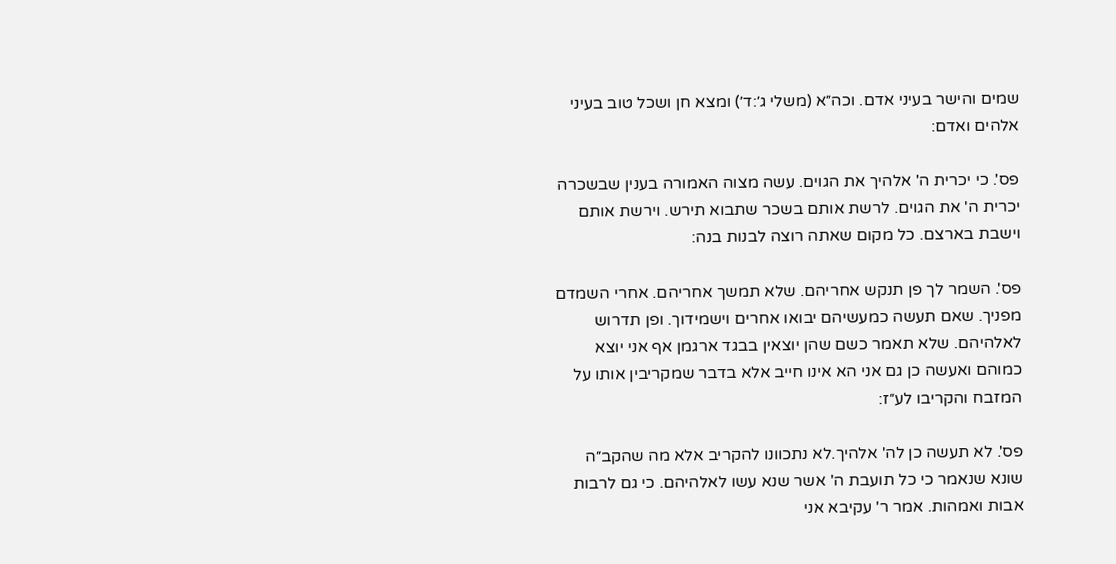שמים והישר בעיני אדם. וכה״א (משלי ג׳:ד׳) ומצא חן ושכל טוב בעיני אלהים ואדם:

פס'. כי יכרית ה' אלהיך את הגוים. עשה מצוה האמורה בענין שבשכרה יכרית ה' את הגוים. לרשת אותם בשכר שתבוא תירש. וירשת אותם וישבת בארצם. כל מקום שאתה רוצה לבנות בנה:

פס'. השמר לך פן תנקש אחריהם. שלא תמשך אחריהם. אחרי השמדם מפניך. שאם תעשה כמעשיהם יבואו אחרים וישמידוך. ופן תדרוש לאלהיהם. שלא תאמר כשם שהן יוצאין בבגד ארגמן אף אני יוצא כמוהם ואעשה כן גם אני הא אינו חייב אלא בדבר שמקריבין אותו על המזבח והקריבו לע״ז:

פס'. לא תעשה כן לה' אלהיך.לא נתכוונו להקריב אלא מה שהקב״ה שונא שנאמר כי כל תועבת ה' אשר שנא עשו לאלהיהם. כי גם לרבות אבות ואמהות. אמר ר' עקיבא אני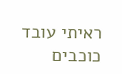ראיתי עובד כוכבים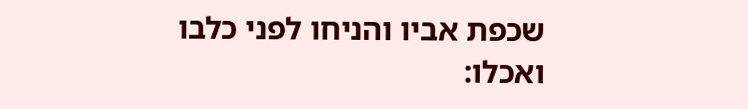שכפת אביו והניחו לפני כלבו ואכלו: